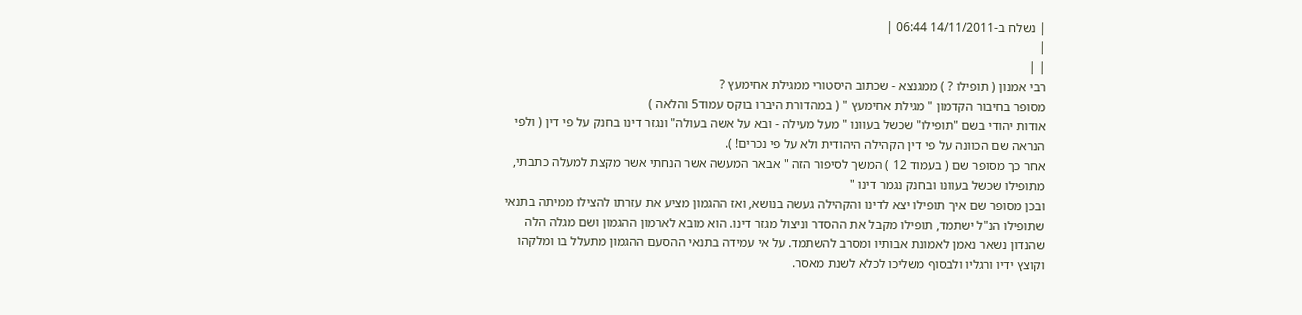| נשלח ב-14/11/2011 06:44 |
|
| |
רבי אמנון ( תופילו ? ) ממגנצא - שכתוב היסטורי ממגילת אחימעץ ?
מסופר בחיבור הקדמון " מגילת אחימעץ " ( במהדורת היברו בוקס עמוד5 והלאה )
אודות יהודי בשם "תופילו" שכשל בעוונו " מעל מעילה - ובא על אשה בעולה" ונגזר דינו בחנק על פי דין ( ולפי הנראה שם הכוונה על פי דין הקהילה היהודית ולא על פי נכרים! ).
אחר כך מסופר שם ( בעמוד 12 ) המשך לסיפור הזה " אבאר המעשה אשר הנחתי אשר מקצת למעלה כתבתי, מתופילו שכשל בעוונו ובחנק נגמר דינו "
ובכן מסופר שם איך תופילו יצא לדינו והקהילה געשה בנושא, ואז ההגמון מציע את עזרתו להצילו ממיתה בתנאי שתופילו הנ"ל ישתמד, תופילו מקבל את ההסדר וניצול מגזר דינו. הוא מובא לארמון ההגמון ושם מגלה הלה שהנדון נשאר נאמן לאמונת אבותיו ומסרב להשתמד. על אי עמידה בתנאי ההסעם ההגמון מתעלל בו ומלקהו וקוצץ ידיו ורגליו ולבסוף משליכו לכלא לשנת מאסר.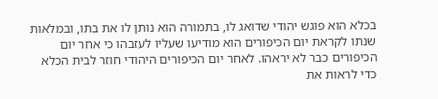בכלא הוא פוגש יהודי שדואג לו, בתמורה הוא נותן לו את בתו, ובמלאות שנתו לקראת יום הכיפורים הוא מודיעו שעליו לעזבהו כי אחר יום הכיפורים כבר לא יראהו. לאחר יום הכיפורים היהודי חוזר לבית הכלא כדי לראות את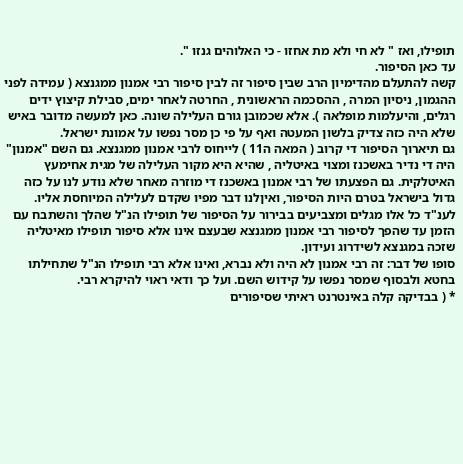תופילו, ואז " לא חי ולא מת אחזו - כי האלוהים גנזו ".
עד כאן הסיפור.
קשה להתעלם מהדימיון הרב שבין סיפור זה לבין סיפור רבי אמנון ממגנצא ( עמידה לפני ההגמון, ניסיון המרה , ההסכמה הראשונית , החרטה לאחר ימים, סבילת קיצוץ ידים רגלים, והיעלמות מופלאה ). אלא שכמובן גורם העלילה שונה. כאן למעשה מדובר באיש שלא היה כזה צדיק בלשון המעטה ואף על פי כן מסר נפשו על אמונת ישראל.
גם תיארוך הסיפור די קרוב ( המאה ה11 ) לייחוס לרבי אמנון ממגנצא. גם השם "אמנון" היה די נדיר באשכנז ומצוי באיטליה , שהיא היא מקור העלילה של מגית אחימעץ האיטלקית. גם הפצעתו של רבי אמנון באשכנז די מוזרה מאחר שלא נודע לנו על כזה גדול בישראל בטרם היות הסיפור, ואיןלנו דבר מפיו שקדם לעלילה המיוחסת אליו.
לענ"ד כל אלו מגלים ומצביעים בבירור על הסיפור של תופילו הנ"ל שהלך והשתבח עם הזמן עד שהפך לסיפור רבי אמנון ממגנצא שבעצם אינו אלא סיפור תופילו מאיטליה שזכה במגנצא לשידרוג ועידון.
סופו של דבר: זה רבי אמנון לא היה ולא נברא, ואינו אלא רבי תופילו הנ"ל שתחילתו בחטא ולבסוף שמסר נפשו על קידוש השם. ועל כך ודאי ראוי להיקרא רבי.
* ( בבדיקה קלה באינטרנט ראיתי שסיפורים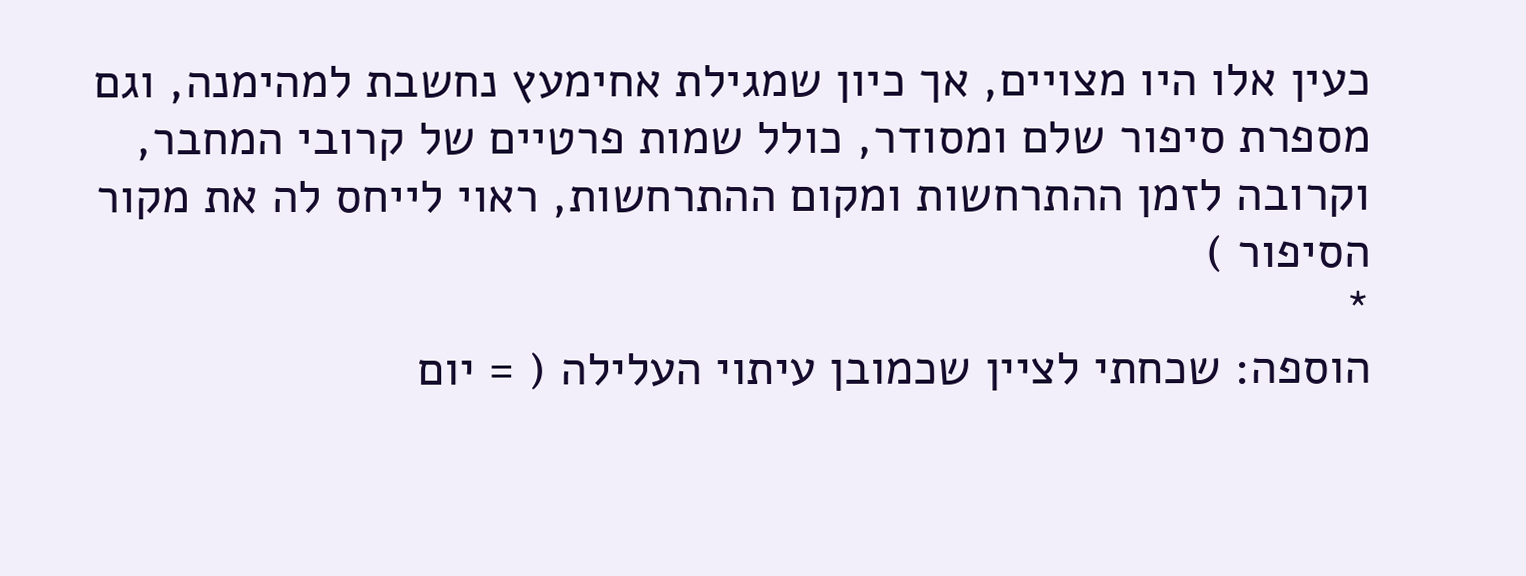כעין אלו היו מצויים, אך כיון שמגילת אחימעץ נחשבת למהימנה, וגם מספרת סיפור שלם ומסודר, כולל שמות פרטיים של קרובי המחבר, וקרובה לזמן ההתרחשות ומקום ההתרחשות, ראוי לייחס לה את מקור הסיפור )
*
הוספה: שכחתי לציין שכמובן עיתוי העלילה ( = יום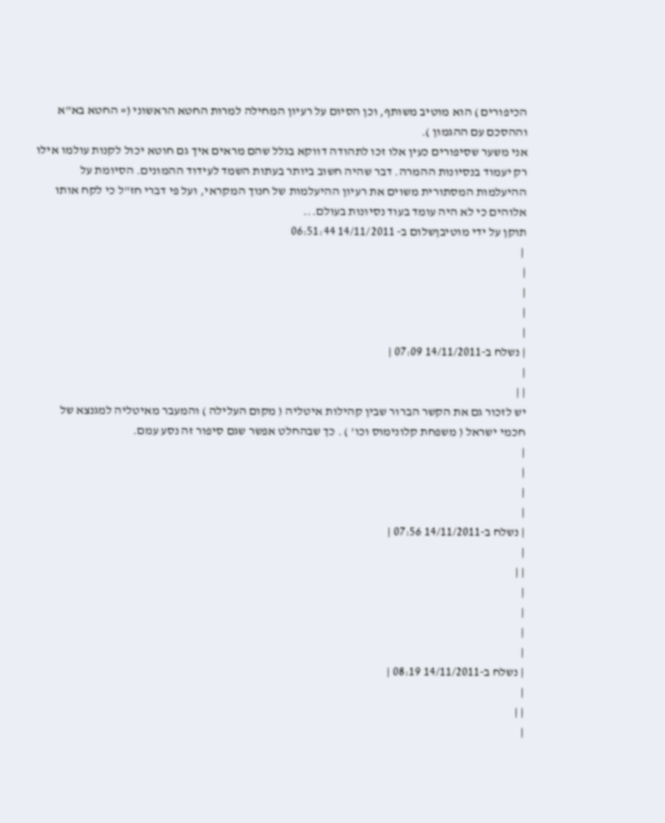הכיפורים ) הוא מוטיב משותף, וכן הסיום על רעיון המחילה למרות החטא הראשוני (= החטא בא"א וההסכם עם ההגמון ).
אני משער שסיפורים כעין אלו זכו לתהודה דווקא בגלל שהם מראים איך גם חוטא יכול לקנות עולמו אילו רק יעמוד בנסיונות ההמרה. דבר שהיה חשוב ביותר בעתות השמד לעידוד ההמונים. הסיומת על ההיעלמות המסתורית משוים את רעיון ההיעלמות של חנוך המקראי, ועל פי דברי חז"ל כי לקח אותו אלוהים כי לא היה עומד בעוד נסיונות בעולם...
תוקן על ידי מוטיבןשלום ב- 14/11/2011 06:51:44
 |
|
|
|
|
| נשלח ב-14/11/2011 07:09 |
|
| |
יש לזכור גם את הקשר הברור שבין קהילות איטליה ( מקום העלילה ) והמעבר מאיטליה למגנצא של חכמי ישראל ( משפחת קלונימוס וכו' ) . כך שבהחלט אפשר שגם סיפור זה נסע עמם.
|
|
|
|
| נשלח ב-14/11/2011 07:56 |
|
| |
|
|
|
|
| נשלח ב-14/11/2011 08:19 |
|
| |
|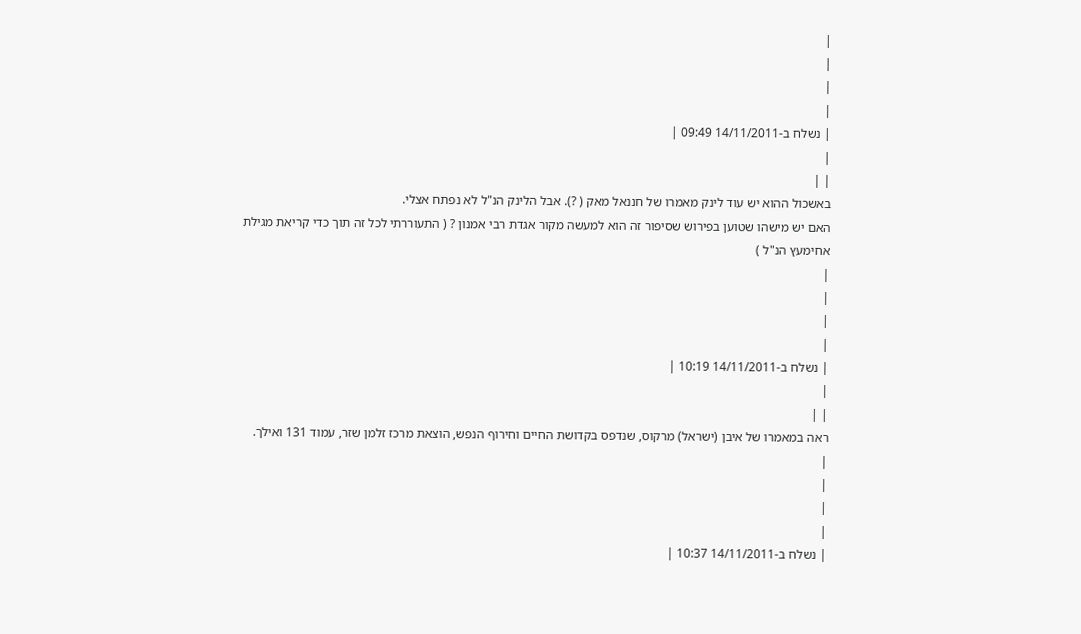|
|
|
|
| נשלח ב-14/11/2011 09:49 |
|
| |
באשכול ההוא יש עוד לינק מאמרו של חננאל מאק ( ?). אבל הלינק הנ"ל לא נפתח אצלי.
האם יש מישהו שטוען בפירוש שסיפור זה הוא למעשה מקור אגדת רבי אמנון ? ( התעוררתי לכל זה תוך כדי קריאת מגילת אחימעץ הנ"ל )
|
|
|
|
| נשלח ב-14/11/2011 10:19 |
|
| |
ראה במאמרו של איבן (ישראל) מרקוס, שנדפס בקדושת החיים וחירוף הנפש, הוצאת מרכז זלמן שזר, עמוד 131 ואילך.
|
|
|
|
| נשלח ב-14/11/2011 10:37 |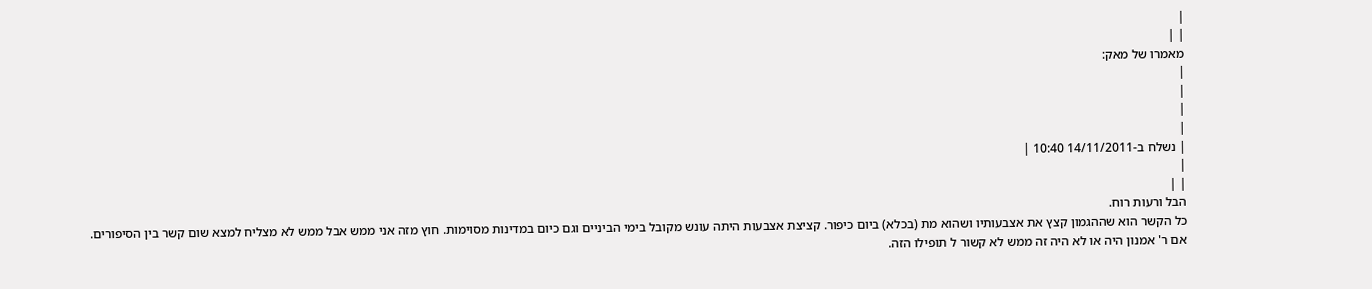|
| |
מאמרו של מאק:
|
|
|
|
| נשלח ב-14/11/2011 10:40 |
|
| |
הבל ורעות רוח.
כל הקשר הוא שההגמון קצץ את אצבעותיו ושהוא מת (בכלא) ביום כיפור. קציצת אצבעות היתה עונש מקובל בימי הביניים וגם כיום במדינות מסוימות. חוץ מזה אני ממש אבל ממש לא מצליח למצא שום קשר בין הסיפורים.
אם ר' אמנון היה או לא היה זה ממש לא קשור ל תופילו הזה.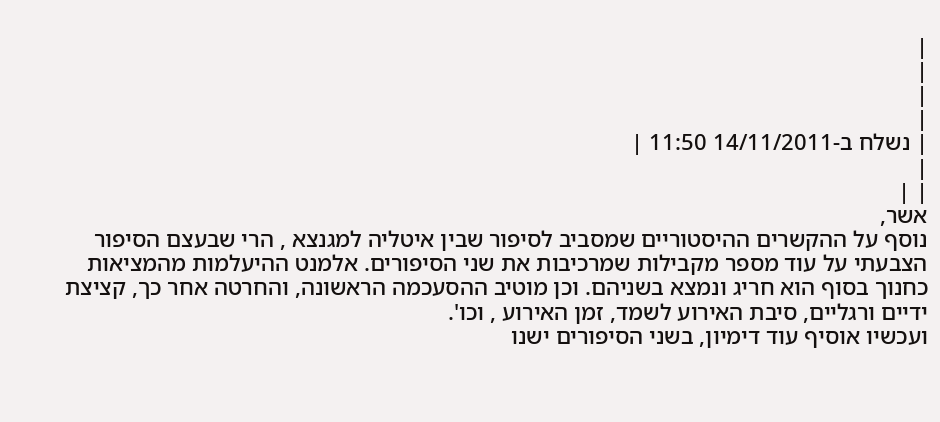|
|
|
|
| נשלח ב-14/11/2011 11:50 |
|
| |
אשר,
נוסף על ההקשרים ההיסטוריים שמסביב לסיפור שבין איטליה למגנצא , הרי שבעצם הסיפור הצבעתי על עוד מספר מקבילות שמרכיבות את שני הסיפורים. אלמנט ההיעלמות מהמציאות כחנוך בסוף הוא חריג ונמצא בשניהם. וכן מוטיב ההסעכמה הראשונה, והחרטה אחר כך, קציצת ידיים ורגליים, סיבת האירוע לשמד, זמן האירוע , וכו'.
ועכשיו אוסיף עוד דימיון, בשני הסיפורים ישנו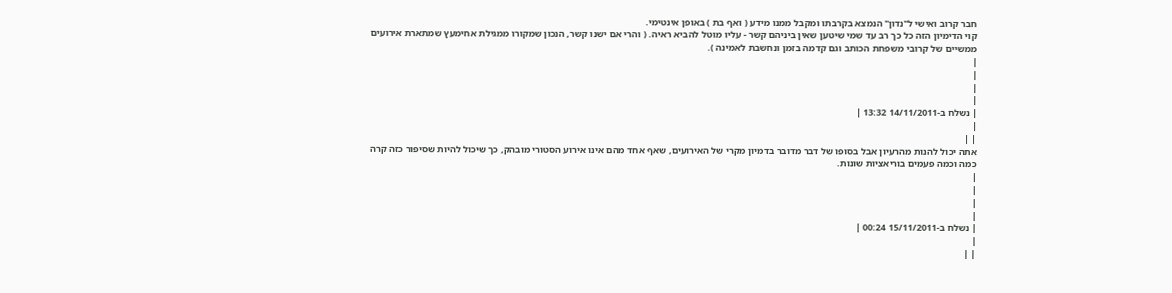חבר קרוב ואישי ל"נדון" הנמצא בקרבתו ומקבל ממנו מידע ( ואף בת ) באופן אינטימי.
קוי הדימיון הזה כל כך רב עד שמי שיטען שאין ביניהם קשר - עליו מוטל להביא ראיה. ( והרי אם ישנו קשר, הנכון שמקורו ממגילת אחימעץ שמתארת אירועים ממשיים של קרובי משפחת הכותב וגם קדמה בזמן ונחשבת לאמינה ).
|
|
|
|
| נשלח ב-14/11/2011 13:32 |
|
| |
אתה יכול להנות מהרעיון אבל בסופו של דבר מדובר בדמיון מקרי של האירועים, שאף אחד מהם אינו אירוע הסטורי מובהק, כך שיכול להיות שסיפור כזה קרה כמה וכמה פעמים בוריאציות שונות.
|
|
|
|
| נשלח ב-15/11/2011 00:24 |
|
| |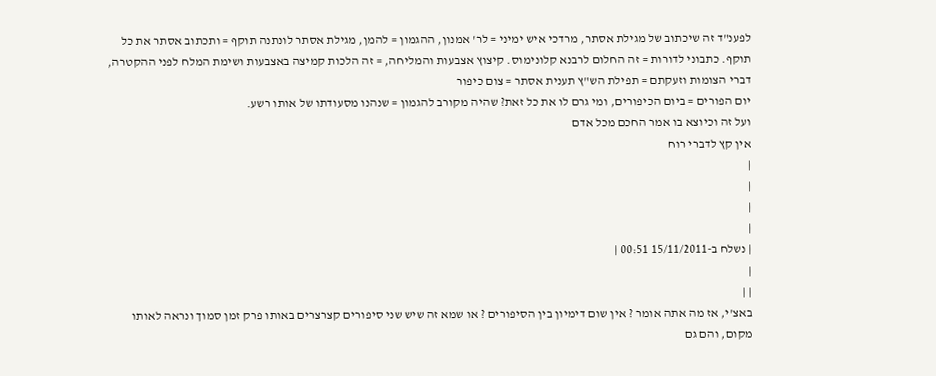לפענ"ד זה שיכתוב של מגילת אסתר, מרדכי איש ימיני = לר' אמנון, ההגמון = להמן, מגילת אסתר לונתנה תוקף = ותכתוב אסתר את כל תוקף. כתבוני לדורות = זה החלום לרבנא קלונימוס. קיצוץ אצבעות והמליחה, = זה הלכות קמיצה באצבעות ושימת המלח לפני ההקטרה, דברי הצומות וזעקתם = תפילת הש"ץ תענית אסתר = צום כיפור
יום הפורים = ביום הכיפורים, ומי גרם לו את כל זאת? שהיה מקורב להגמון = שנהנו מסעודתו של אותו רשע.
ועל זה וכיוצא בו אמר החכם מכל אדם
אין קץ לדברי רוח
|
|
|
|
| נשלח ב-15/11/2011 00:51 |
|
| |
באצ'י, אז מה אתה אומר ? אין שום דימיון בין הסיפורים ? או שמא זה שיש שני סיפורים קצרצרים באותו פרק זמן סמוך ונראה לאותו מקום, והם גם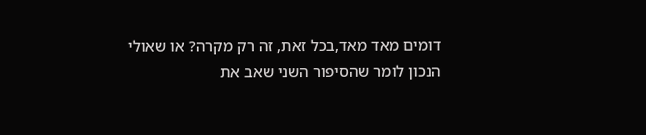דומים מאד מאד,בכל זאת, זה רק מקרה? או שאולי הנכון לומר שהסיפור השני שאב את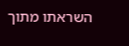השראתו מתוך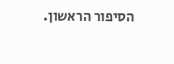הסיפור הראשון.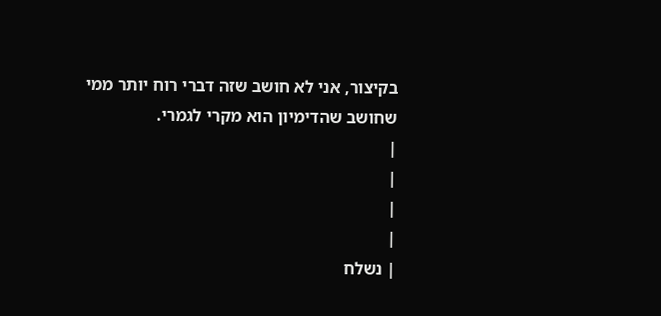בקיצור, אני לא חושב שזה דברי רוח יותר ממי שחושב שהדימיון הוא מקרי לגמרי.
|
|
|
|
| נשלח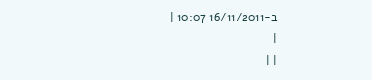ב-16/11/2011 10:07 |
|
| |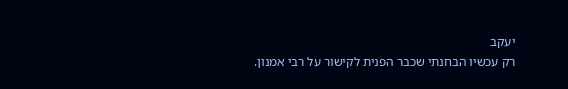יעקב
רק עכשיו הבחנתי שכבר הפנית לקישור על רבי אמנון.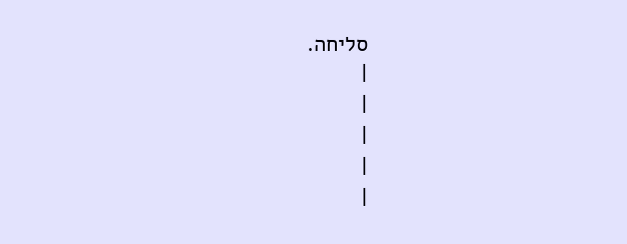סליחה.
|
|
|
|
|